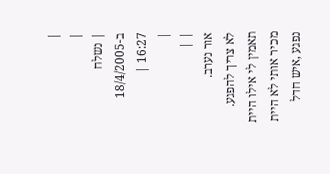|
|
| נשלח ב-18/4/2005 16:27 |
|
| |
אור נערב.
לא צריך להפגע. תאמין לי אילו היית מכיר אותי לא היית נפגע ,איש חדל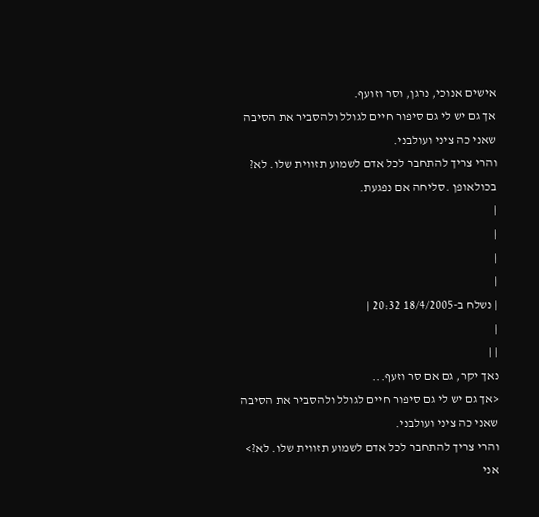אישים אנוכי, נרגן, וסר וזועף.
אך גם יש לי גם סיפור חיים לגולל ולהסביר את הסיבה שאני כה ציני ועולבני.
והרי צריך להתחבר לכל אדם לשמוע תזווית שלו. לא?
בכולאופן .סליחה אם נפגעת.
|
|
|
|
| נשלח ב-18/4/2005 20:32 |
|
| |
נאך יקר, גם אם סר וזעף...
<אך גם יש לי גם סיפור חיים לגולל ולהסביר את הסיבה שאני כה ציני ועולבני.
והרי צריך להתחבר לכל אדם לשמוע תזווית שלו. לא?>
אני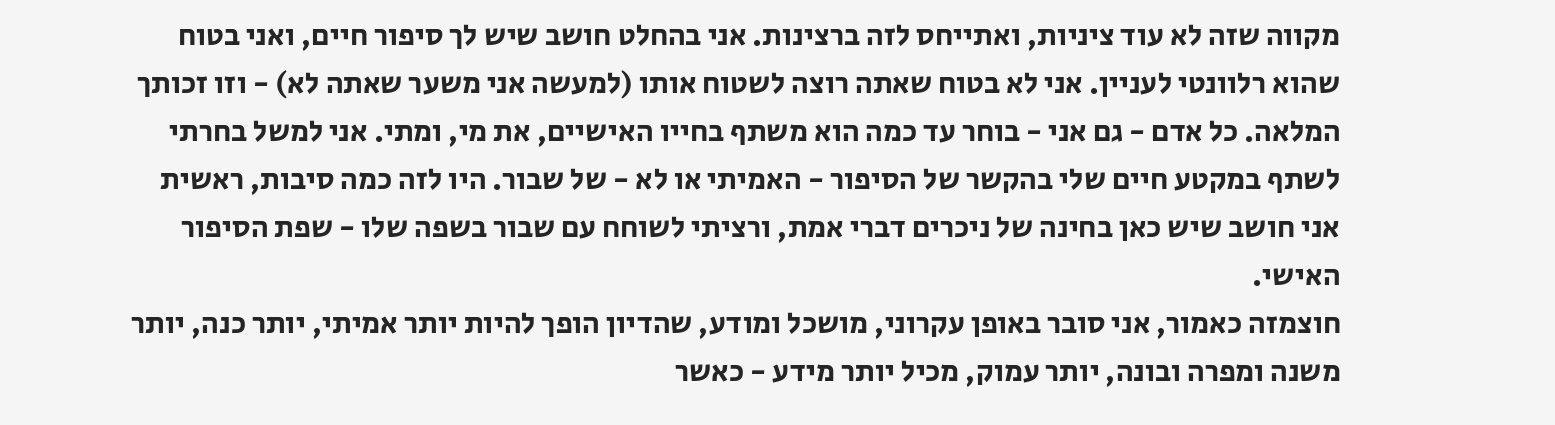מקווה שזה לא עוד ציניות, ואתייחס לזה ברצינות. אני בהחלט חושב שיש לך סיפור חיים, ואני בטוח שהוא רלוונטי לעניין. אני לא בטוח שאתה רוצה לשטוח אותו (למעשה אני משער שאתה לא) - וזו זכותך המלאה. כל אדם - גם אני - בוחר עד כמה הוא משתף בחייו האישיים, את מי, ומתי. אני למשל בחרתי לשתף במקטע חיים שלי בהקשר של הסיפור - האמיתי או לא - של שבור. היו לזה כמה סיבות, ראשית אני חושב שיש כאן בחינה של ניכרים דברי אמת, ורציתי לשוחח עם שבור בשפה שלו - שפת הסיפור האישי.
חוצמזה כאמור, אני סובר באופן עקרוני, מושכל ומודע, שהדיון הופך להיות יותר אמיתי, יותר כנה, יותר משנה ומפרה ובונה, יותר עמוק, מכיל יותר מידע - כאשר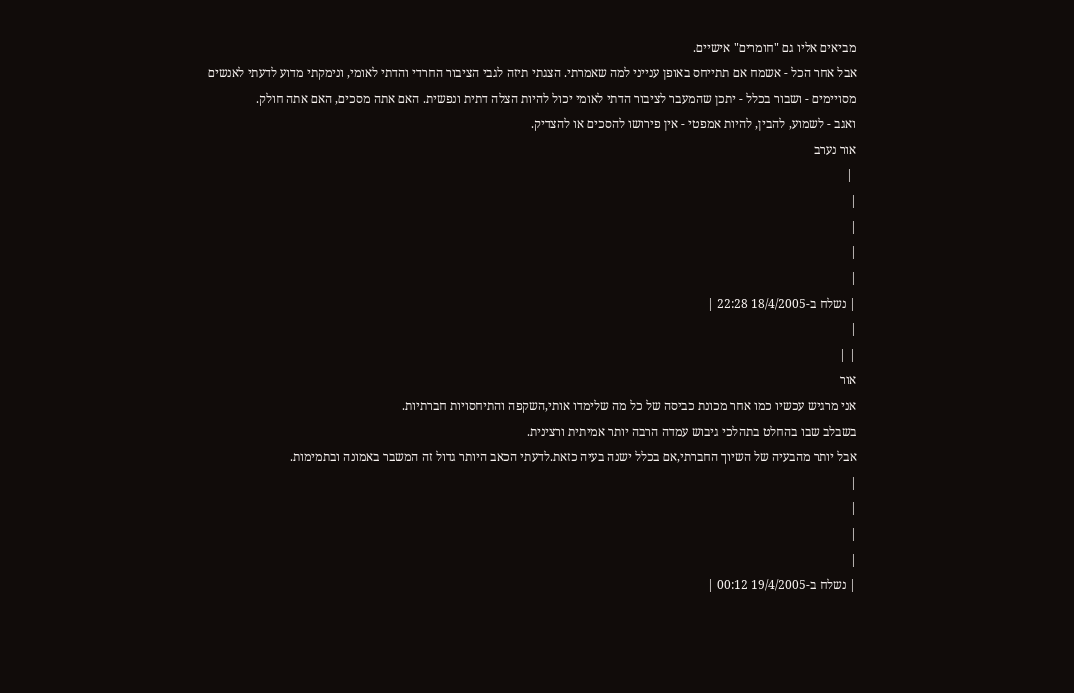מביאים אליו גם "חומרים" אישיים.
אבל אחר הכל - אשמח אם תתייחס באופן ענייני למה שאמרתי. הצגתי תיזה לגבי הציבור החרדי והדתי לאומי, ונימקתי מדוע לדעתי לאנשים מסויימים - ושבור בכלל - יתכן שהמעבר לציבור הדתי לאומי יכול להיות הצלה דתית ונפשית. האם אתה מסכים, האם אתה חולק.
ואגב - לשמוע, להבין, להיות אמפטי - אין פירושו להסכים או להצדיק.
אור נערב
 |
|
|
|
|
| נשלח ב-18/4/2005 22:28 |
|
| |
אור
אני מרגיש עכשיו כמו אחר מכונת כביסה של כל מה שלימדו אותי,השקפה והתיחסויות חברתיות.
בשבלב שבו בהחלט בתהלכי גיבוש עמדה הרבה יותר אמיתית ורצינית.
אבל יותר מהבעיה של השיוך החברתי,אם בכלל ישנה בעיה כזאת.לדעתי הכאב היותר גדול זה המשבר באמונה ובתמימות.
|
|
|
|
| נשלח ב-19/4/2005 00:12 |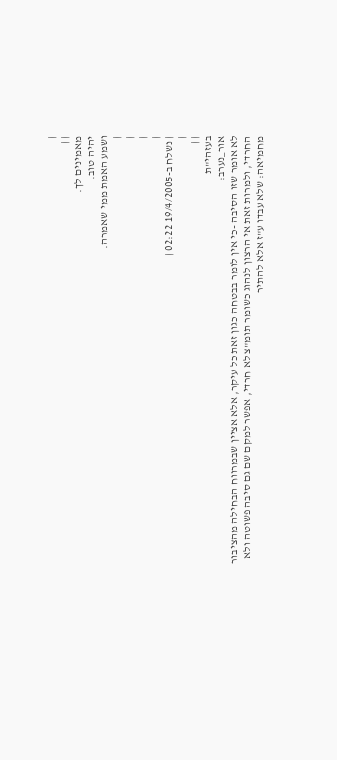|
| |
מאמינים לך.
יהיה טוב.
ושמע האמת ממי שאמרה.
|
|
|
|
| נשלח ב-19/4/2005 02:22 |
|
| |
בעזהי"ת
אור_נערב:
לא אומר שזו הסיבה -כי אין לומר בבטחה כגון זאת כל עיקר, אלא אציין שבמרווח הבחילה מהציבור החרדי, ולמרות זאת אי הרצון לנהוג כשומר תומ"צ לא חרדי, אפשר למקם שם גם סיבה פשוטה ולא מחמיאה: שלא עבדו ע"ז אלא להתיר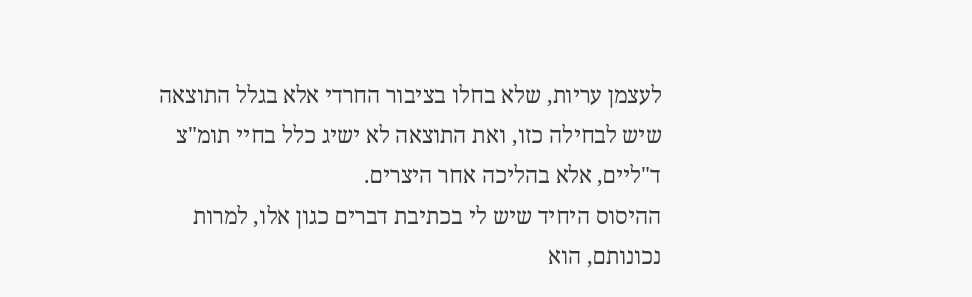לעצמן עריות, שלא בחלו בציבור החרדי אלא בגלל התוצאה שיש לבחילה כזו, ואת התוצאה לא ישיג כלל בחיי תומ"צ ד"ליים, אלא בהליכה אחר היצרים.
ההיסוס היחיד שיש לי בכתיבת דברים כגון אלו, למרות נכונותם, הוא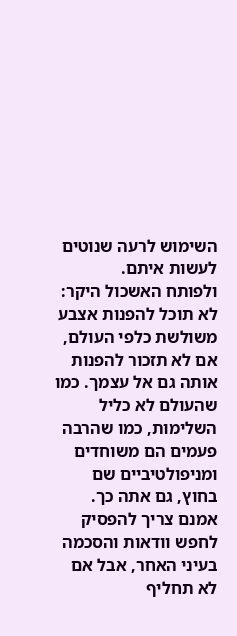השימוש לרעה שנוטים לעשות איתם.
ולפותח האשכול היקר:
לא תוכל להפנות אצבע משולשת כלפי העולם, אם לא תזכור להפנות אותה גם אל עצמך. כמו שהעולם לא כליל השלימות, כמו שהרבה פעמים הם משוחדים ומניפולטיביים שם בחוץ, גם אתה כך. אמנם צריך להפסיק לחפש וודאות והסכמה בעיני האחר, אבל אם לא תחליף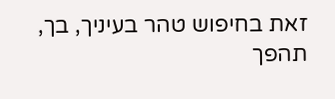זאת בחיפוש טהר בעיניך, בך, תהפך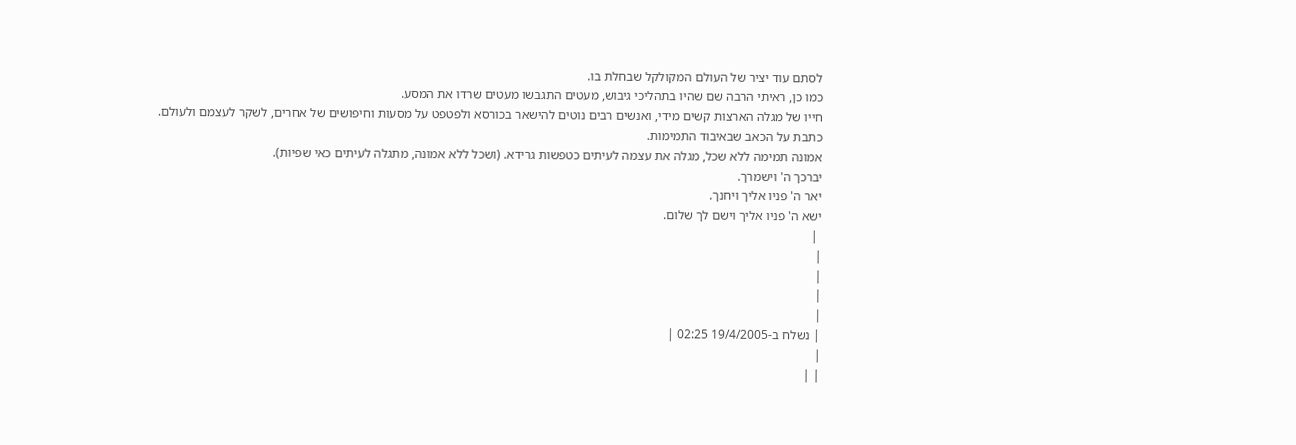לסתם עוד יציר של העולם המקולקל שבחלת בו.
כמו כן, ראיתי הרבה שם שהיו בתהליכי גיבוש, מעטים התגבשו מעטים שרדו את המסע.
חייו של מגלה הארצות קשים מידי, ואנשים רבים נוטים להישאר בכורסא ולפטפט על מסעות וחיפושים של אחרים, לשקר לעצמם ולעולם.
כתבת על הכאב שבאיבוד התמימות.
אמונה תמימה ללא שכל, מגלה את עצמה לעיתים כטפשות גרידא. (ושכל ללא אמונה, מתגלה לעיתים כאי שפיות).
יברכך ה' וישמרך.
יאר ה' פניו אליך ויחנך.
ישא ה' פניו אליך וישם לך שלום.
 |
|
|
|
|
| נשלח ב-19/4/2005 02:25 |
|
| |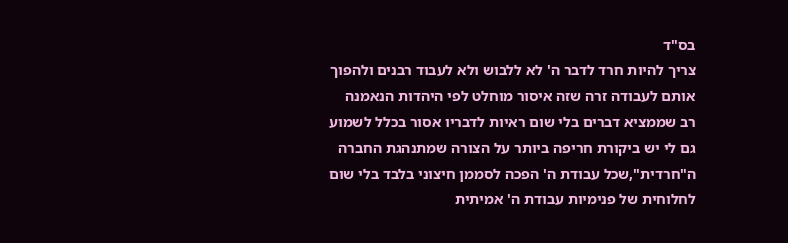בס"ד
צריך להיות חרד לדבר ה' לא ללבוש ולא לעבוד רבנים ולהפוך
אותם לעבודה זרה שזה איסור מוחלט לפי היהדות הנאמנה
רב שממציא דברים בלי שום ראיות לדבריו אסור בכלל לשמוע
גם לי יש ביקורת חריפה ביותר על הצורה שמתנהגת החברה
ה"חרדית",שכל עבודת ה' הפכה לסממן חיצוני בלבד בלי שום לחלוחית של פנימיות עבודת ה' אמיתית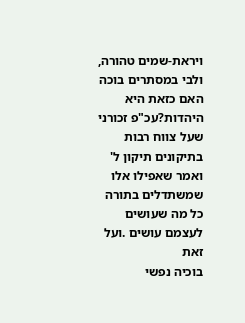ויראת-שמים טהורה,
ולבי במסתרים בוכה האם כזאת היא היהדות?עכ"פ זכורני
שעל צווח רבות בתיקונים תיקון ל' ואמר שאפילו אלו שמשתדלים בתורה כל מה שעושים לעצמם עושים .ועל זאת
בוכיה נפשי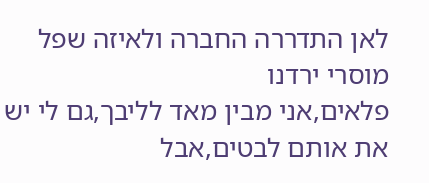לאן התדררה החברה ולאיזה שפל מוסרי ירדנו
פלאים,אני מבין מאד לליבך,גם לי יש את אותם לבטים,אבל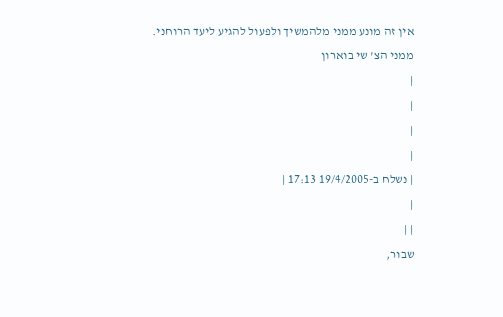אין זה מונע ממני מלהמשיך ולפעול להגיע ליעד הרוחני.
ממני הצ' שי בוארון
|
|
|
|
| נשלח ב-19/4/2005 17:13 |
|
| |
שבור,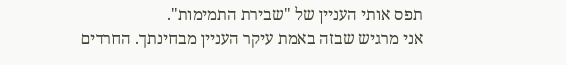תפס אותי העניין של "שבירת התמימות".
אני מרגיש שבזה באמת עיקר העניין מבחינתך. החרדים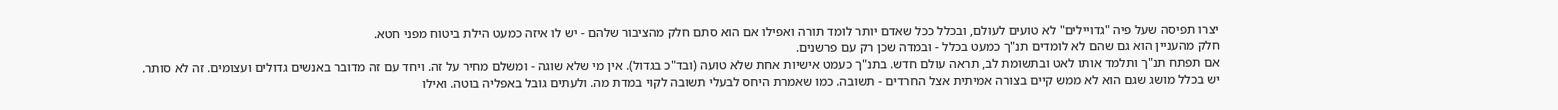יצרו תפיסה שעל פיה "גדויילים" לא טועים לעולם, ובכלל ככל שאדם יותר לומד תורה ואפילו אם הוא סתם חלק מהציבור שלהם - יש לו איזה כמעט הילת ביטוח מפני חטא.
חלק מהעניין הוא גם שהם לא לומדים תנ"ך כמעט בכלל - ובמדה שכן רק עם פרשנים.
אם תפתח תנ"ך ותלמד אותו לאט ובתשומת לב, תראה עולם חדש. בתנ"ך כעמט אישיות אחת שלא טועה (ובד"כ בגדול). אין מי שלא שוגה - ומשלם מחיר על זה. ויחד עם זה מדובר באנשים גדולים ועצומים. זה לא סותר.
יש בכלל מושג שגם הוא לא ממש קיים בצורה אמיתית אצל החרדים - תשובה. כמו שאמרת היחס לבעלי תשובה לקוי במדת מה. ולעתים גובל באפליה בוטה. ואילו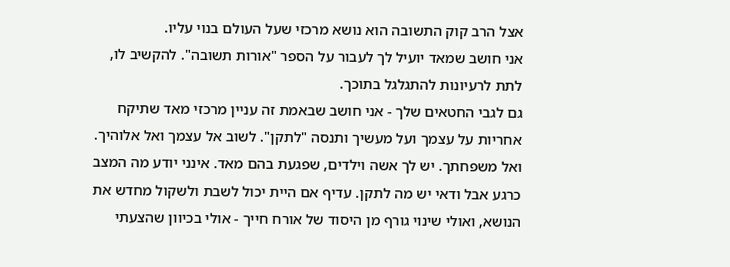אצל הרב קוק התשובה הוא נושא מרכזי שעל העולם בנוי עליו.
אני חושב שמאד יועיל לך לעבור על הספר "אורות תשובה". להקשיב לו, לתת לרעיונות להתגלגל בתוכך.
גם לגבי החטאים שלך - אני חושב שבאמת זה עניין מרכזי מאד שתיקח אחריות על עצמך ועל מעשיך ותנסה "לתקן". לשוב אל עצמך ואל אלוהיך. ואל משפחתך. יש לך אשה וילדים, שפגעת בהם מאד. אינני יודע מה המצב כרגע אבל ודאי יש מה לתקן. עדיף אם היית יכול לשבת ולשקול מחדש את הנושא, ואולי שינוי גורף מן היסוד של אורח חייך - אולי בכיוון שהצעתי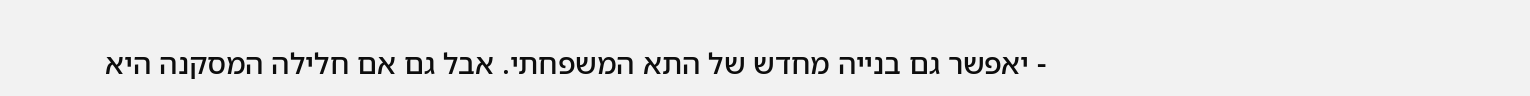- יאפשר גם בנייה מחדש של התא המשפחתי. אבל גם אם חלילה המסקנה היא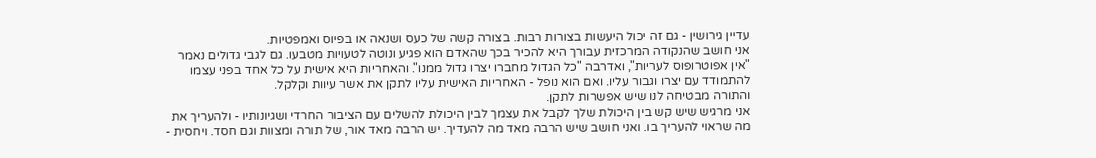עדיין גירושין - גם זה יכול היעשות בצורות רבות. בצורה קשה של כעס ושנאה או בפיוס ואמפטיות.
אני חושב שהנקודה המרכזית עבורך היא להכיר בכך שהאדם הוא פגיע ונוטה לטעויות מטבעו. גם לגבי גדולים נאמר "אין אפוטרופוס לעריות", ואדרבה "כל הגדול מחברו יצרו גדול ממנו". והאחריות היא אישית על כל אחד בפני עצמו להתמודד עם יצרו וגבור עליו. ואם הוא נופל - האחריות האישית עליו לתקן את אשר עיוות וקלקל.
והתורה מבטיחה לנו שיש אפשרות לתקן.
אני מרגיש שיש קש בין היכולת שלך לקבל את עצמך לבין היכולת להשלים עם הציבור החרדי ושגיונותיו - ולהעריך את מה שראוי להעריך בו. ואני חושב שיש הרבה מאד מה להעדיך. יש הרבה מאד אור, של תורה ומצוות וגם חסד. ויחסית -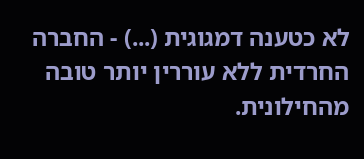לא כטענה דמגוגית (...) - החברה החרדית ללא עוררין יותר טובה מהחילונית.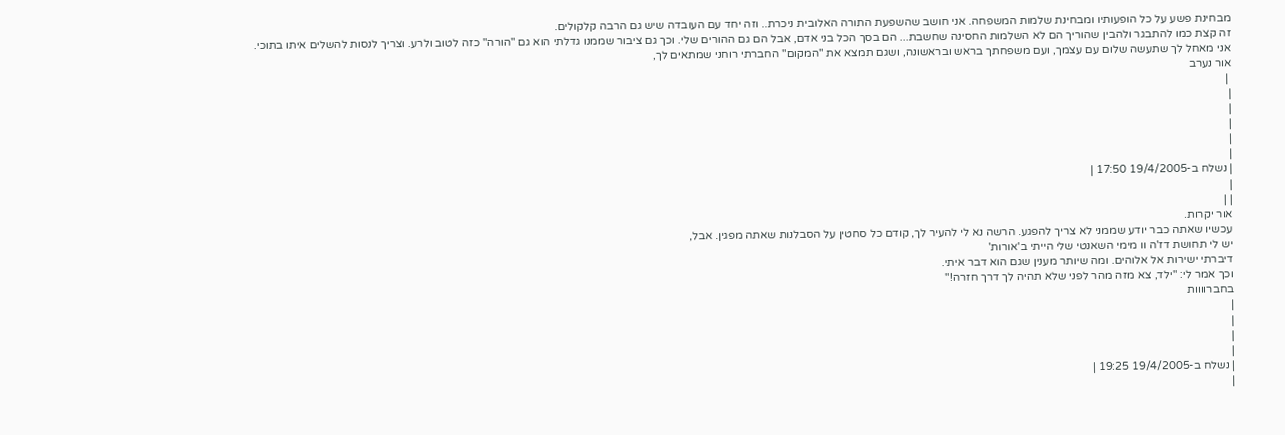מבחינת פשע על כל הופעותיו ומבחינת שלמות המשפחה. אני חושב שהשפעת התורה האלובית ניכרת.. וזה יחד עם העובדה שיש גם הרבה קלקולים.
זה קצת כמו להתבגר ולהבין שהוריך הם לא השלמות החסינה שחשבת... הם בסך הכל בני אדם, אבל הם גם ההורים שלי. וכך גם ציבור שממנו גדלתי הוא גם "הורה" כזה לטוב ולרע. וצריך לנסות להשלים איתו בתוכי.
אני מאחל לך שתעשה שלום עם עצמך, ועם משפחתך בראש ובראשונה, ושגם תמצא את "המקום" החברתי רוחני שמתאים לך,
אור נערב
 |
|
|
|
|
|
| נשלח ב-19/4/2005 17:50 |
|
| |
אור יקרות.
עכשיו שאתה כבר יודע שממני לא צריך להפגע. הרשה נא לי להעיר לך, קודם כל סחטין על הסבלנות שאתה מפגין. אבל,
יש לי תחושת דז'ה וו מימי השאנטי שלי הייתי ב'אורות'
דיברתי ישירות אל אלוהים. ומה שיותר מענין שגם הוא דבר איתי.
וכך אמר לי: "ילד, צא מזה מהר לפני שלא תהיה לך דרך חזרה!"
בחברוווות
|
|
|
|
| נשלח ב-19/4/2005 19:25 |
|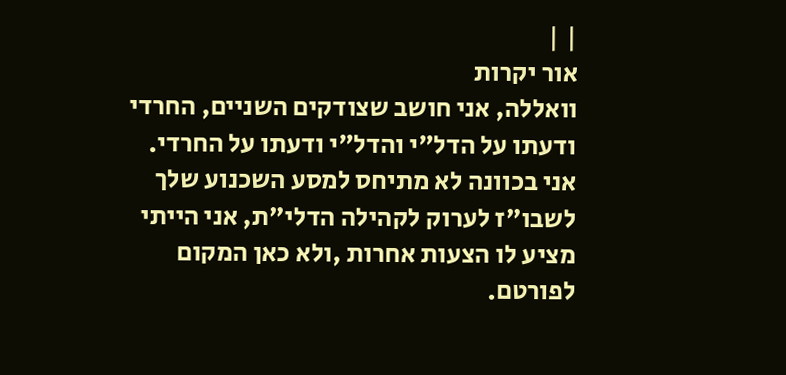| |
אור יקרות
וואללה, אני חושב שצודקים השניים, החרדי ודעתו על הדל"י והדל"י ודעתו על החרדי.
אני בכוונה לא מתיחס למסע השכנוע שלך לשבו"ז לערוק לקהילה הדלי"ת, אני הייתי מציע לו הצעות אחרות ,ולא כאן המקום לפורטם.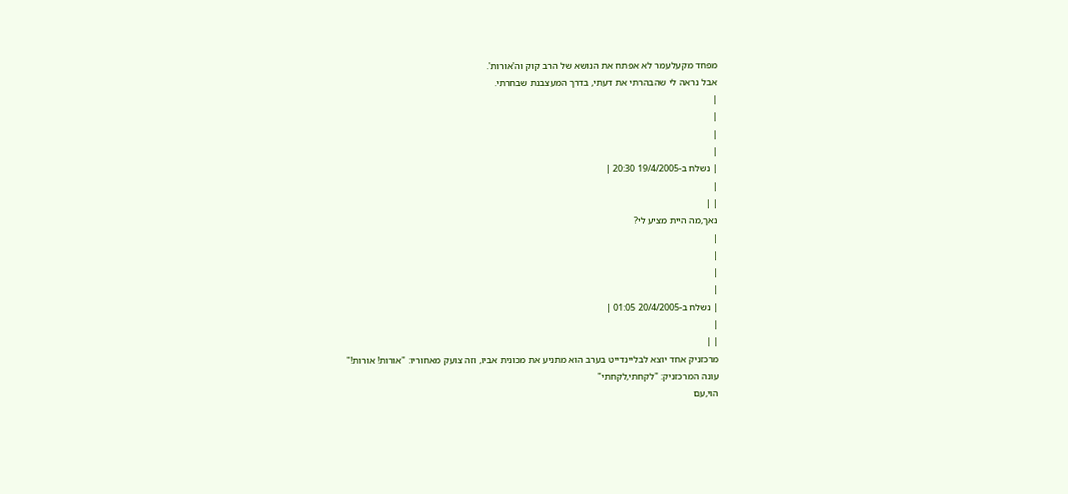מפחד מקעלעמר לא אפתח את הנושא של הרב קוק וה'אורות'.
אבל נראה לי שהבהרתי את דעתי, בדרך המעצבנת שבחרתי.
|
|
|
|
| נשלח ב-19/4/2005 20:30 |
|
| |
נאך,מה היית מציע לי?
|
|
|
|
| נשלח ב-20/4/2005 01:05 |
|
| |
מרכזניק אחד יוצא לבליינדייט בערב הוא מתניע את מכונית אביו, וזה צועק מאחוריו: "אורות! אורות!"
עונה המרכזניק: "לקחתי,לקחתי"
הוי,עם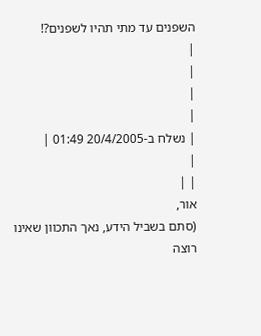השפנים עד מתי תהיו לשפנים?!
|
|
|
|
| נשלח ב-20/4/2005 01:49 |
|
| |
אור,
(סתם בשביל הידע, נאך התכוון שאינו רוצה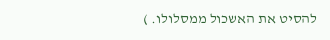להסיט את האשכול ממסלולו. )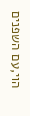הוי,עם השפנים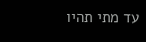עד מתי תהיו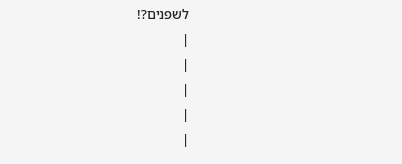לשפנים?!
|
|
|
|
|